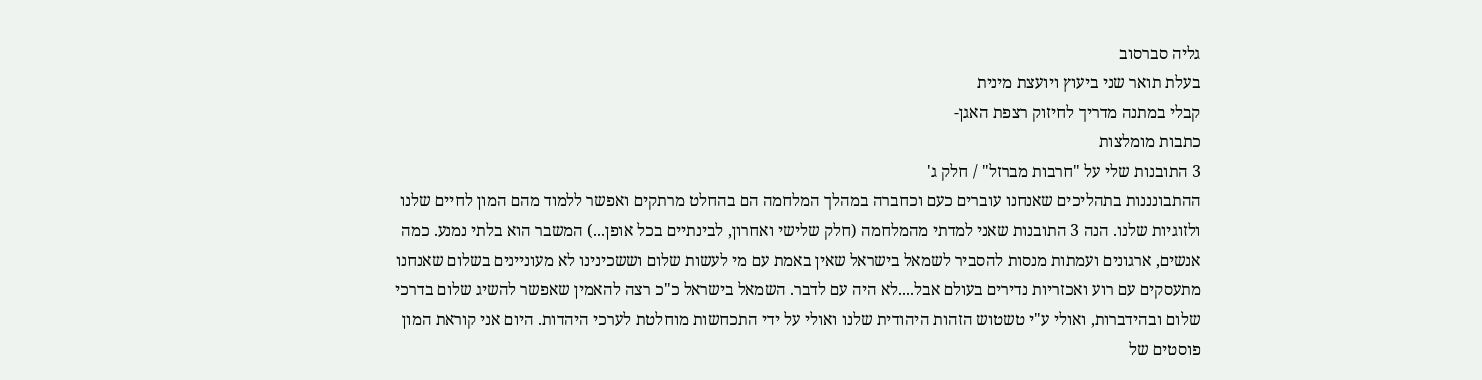גליה סברסוב
בעלת תואר שני ביעוץ ויועצת מינית
קבלי במתנה מדריך לחיזוק רצפת האגן-
כתבות מומלצות
3 התובנות שלי על "חרבות מברזל" / חלק ג'
ההתבונננות בתהליכים שאנחנו עוברים כעם וכחברה במהלך המלחמה הם בהחלט מרתקים ואפשר ללמוד מהם המון לחיים שלנו ולזוגיות שלנו. הנה 3 התובנות שאני למדתי מהמלחמה (חלק שלישי ואחרון, לבינתיים בכל אופן...) המשבר הוא בלתי נמנע. כמה אנשים, ארגונים ועמתות מנסות להסביר לשמאל בישראל שאין באמת עם מי לעשות שלום וששכינינו לא מעוניינים בשלום שאנחנו מתעסקים עם רוע ואכזריות נדירים בעולם אבל....לא היה עם לדבר. השמאל בישראל כ"כ רצה להאמין שאפשר להשיג שלום בדרכי שלום ובהידברות, ואולי ע"י טשטוש הזהות היהודית שלנו ואולי על ידי התכחשות מוחלטת לערכי היהדות. היום אני קוראת המון פוסטים של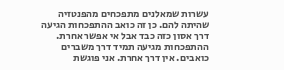עשרות שמאלנים מתפכחים מהפנטזיה שהיתה להם. כן זה כואב ההתפכחות הגיעה דרך אסון כזה כבד אבל אי אפשר אחרת. ההתפכחות מגיעה תמיד דרך משברים כואבים. אין דרך אחרת. אני פוגשת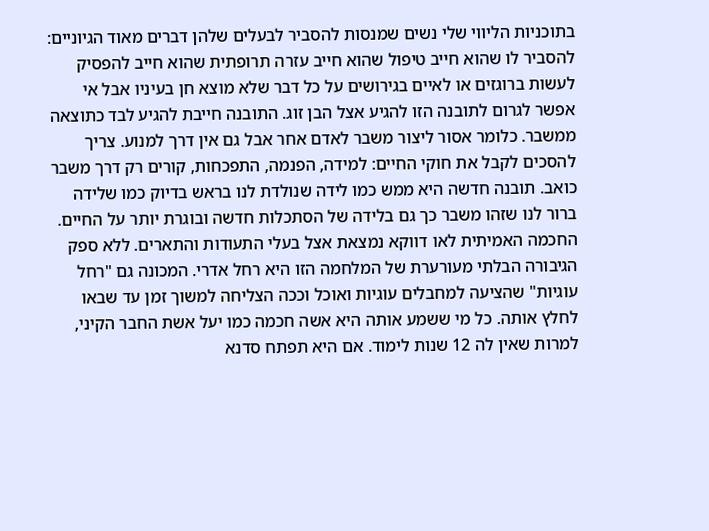בתוכניות הליווי שלי נשים שמנסות להסביר לבעלים שלהן דברים מאוד הגיוניים: להסביר לו שהוא חייב טיפול שהוא חייב עזרה תרופתית שהוא חייב להפסיק לעשות ברוגזים או לאיים בגירושים על כל דבר שלא מוצא חן בעיניו אבל אי אפשר לגרום לתובנה הזו להגיע אצל הבן זוג. התובנה חייבת להגיע לבד כתוצאה ממשבר. כלומר אסור ליצור משבר לאדם אחר אבל גם אין דרך למנוע. צריך להסכים לקבל את חוקי החיים: למידה, הפנמה, התפכחות, קורים רק דרך משבר כואב. תובנה חדשה היא ממש כמו לידה שנולדת לנו בראש בדיוק כמו שלידה ברור לנו שזהו משבר כך גם בלידה של הסתכלות חדשה ובוגרת יותר על החיים. החכמה האמיתית לאו דווקא נמצאת אצל בעלי התעודות והתארים. ללא ספק הגיבורה הבלתי מעורערת של המלחמה הזו היא רחל אדרי. המכונה גם "רחל עוגיות" שהציעה למחבלים עוגיות ואוכל וככה הצליחה למשוך זמן עד שבאו לחלץ אותה. כל מי ששמע אותה היא אשה חכמה כמו יעל אשת החבר הקיני, למרות שאין לה 12 שנות לימוד. אם היא תפתח סדנא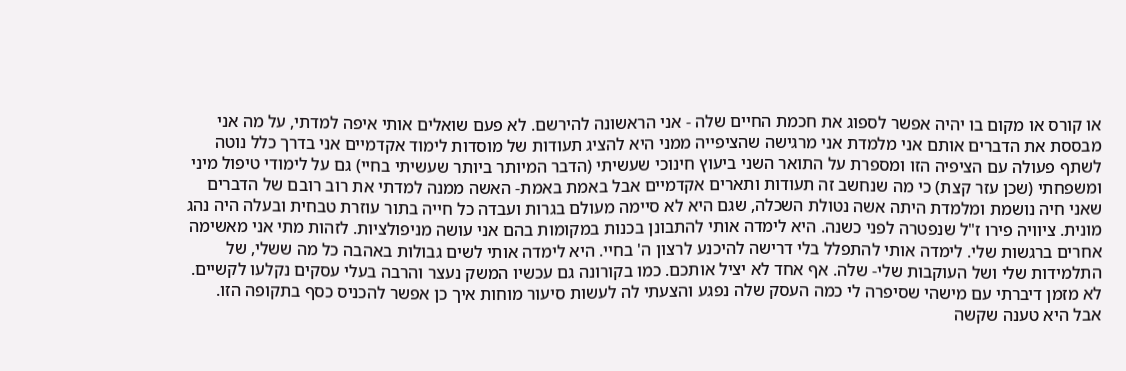או קורס או מקום בו יהיה אפשר לספוג את חכמת החיים שלה - אני הראשונה להירשם. לא פעם שואלים אותי איפה למדתי, על מה אני מבססת את הדברים אותם אני מלמדת אני מרגישה שהציפייה ממני היא להציג תעודות של מוסדות לימוד אקדמיים אני בדרך כלל נוטה לשתף פעולה עם הציפיה הזו ומספרת על התואר השני ביעוץ חינוכי שעשיתי (הדבר המיותר ביותר שעשיתי בחיי) גם על לימודי טיפול מיני ומשפחתי (שכן עזר קצת) כי מה שנחשב זה תעודות ותארים אקדמיים אבל באמת באמת- האשה ממנה למדתי את רוב רובם של הדברים שאני חיה נושמת ומלמדת היתה אשה נטולת השכלה, שגם היא לא סיימה מעולם בגרות ועבדה כל חייה בתור עוזרת טבחית ובעלה היה נהג מונית. ציוויה פירו ז"ל שנפטרה לפני כשנה. היא לימדה אותי להתבונן בכנות במקומות בהם אני עושה מניפולציות. לזהות מתי אני מאשימה אחרים ברגשות שלי. לימדה אותי להתפלל בלי דרישה להיכנע לרצון ה' בחיי. היא לימדה אותי לשים גבולות באהבה כל מה ששלי, של התלמידות שלי ושל העוקבות שלי- שלה. אף אחד לא יציל אותכם. כמו בקורונה גם עכשיו המשק נעצר והרבה בעלי עסקים נקלעו לקשיים. לא מזמן דיברתי עם מישהי שסיפרה לי כמה העסק שלה נפגע והצעתי לה לעשות סיעור מוחות איך כן אפשר להכניס כסף בתקופה הזו. אבל היא טענה שקשה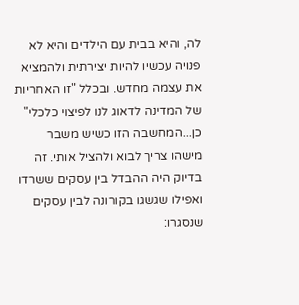לה, והיא בבית עם הילדים והיא לא פנויה עכשיו להיות יצירתית ולהמציא את עצמה מחדש. ובכלל "זו האחריות של המדינה לדאוג לנו לפיצוי כלכלי" כן...המחשבה הזו כשיש משבר מישהו צריך לבוא ולהציל אותי. זה בדיוק היה ההבדל בין עסקים ששרדו ואפילו שגשגו בקורונה לבין עסקים שנסגרו: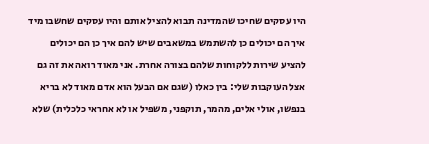היו עסקים שחיכו שהמדינה תבוא להציל אותם והיו עסקים שחשבו מיד איך הם יכולים כן להשתמש במשאבים שיש להם איך כן הם יכולים להציע שירות ללקוחות שלהם בצורה אחרת. אני מאוד רואה את זה גם אצל העוקבות שלי: בין כאלו (שגם אם הבעל הוא אדם מאוד לא בריא בנפשו, אולי אלים, מהמר, תוקפני, משפיל או לא אחראי כלכלית) שלא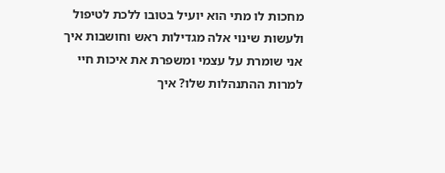מחכות לו מתי הוא יועיל בטובו ללכת לטיפול ולעשות שינוי אלה מגדילות ראש וחושבות איך אני שומרת על עצמי ומשפרת את איכות חיי למרות ההתנהלות שלו? איך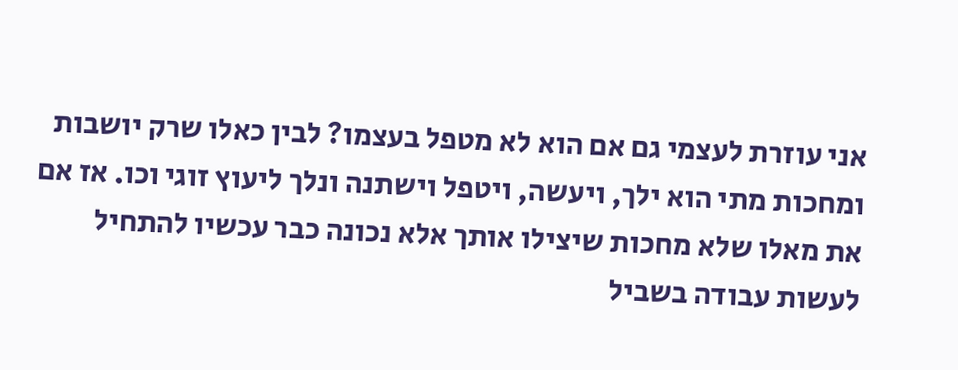אני עוזרת לעצמי גם אם הוא לא מטפל בעצמו? לבין כאלו שרק יושבות ומחכות מתי הוא ילך, ויעשה, ויטפל וישתנה ונלך ליעוץ זוגי וכו. אז אם את מאלו שלא מחכות שיצילו אותך אלא נכונה כבר עכשיו להתחיל לעשות עבודה בשביל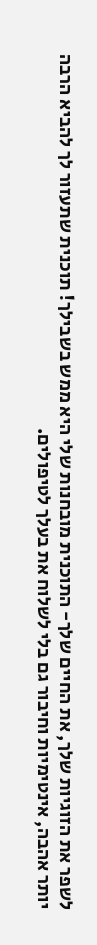לשפר את הזוגיות שלך, את החיים שלך- התוכנית מובחנות שלי היא ממש בשבילך! תוכנית שתעזור לך להביא הרבה יותר אהבה, אינטימיות וחיבור גם בלי לשלוח את בעלך לטיפולים.